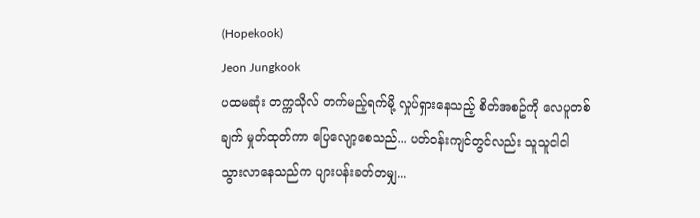(Hopekook)
Jeon Jungkook
ပထမဆုံး တက္ကသိုလ် တက်မည့်ရက်မို့ လှုပ်ရှားနေသည့် စိတ်အစဥ်ကို လေပူတစ်ချက် မှုတ်ထုတ်ကာ ပြေလျော့စေသည်... ပတ်ဝန်းကျင်တွင်လည်း သူသူငါငါ သွားလာနေသည်က ပျားပန်းခတ်တမျှ...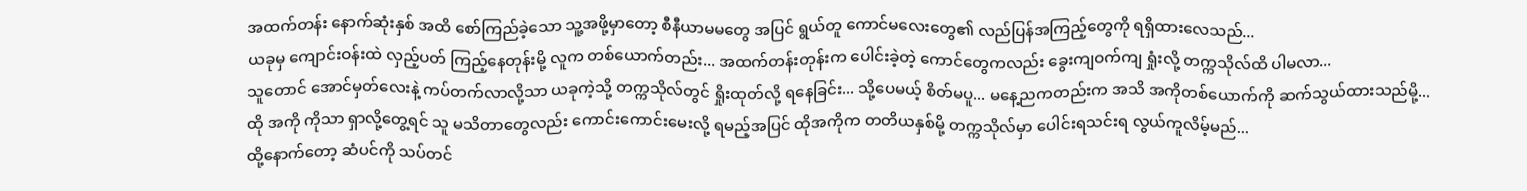အထက်တန်း နောက်ဆုံးနှစ် အထိ စော်ကြည်ခဲ့သော သူ့အဖို့မှာတော့ စီနီယာမမတွေ အပြင် ရွယ်တူ ကောင်မလေးတွေ၏ လည်ပြန်အကြည့်တွေကို ရရှိထားလေသည်...
ယခုမှ ကျောင်းဝန်းထဲ လှည့်ပတ် ကြည့်နေတုန်းမို့ လူက တစ်ယောက်တည်း... အထက်တန်းတုန်းက ပေါင်းခဲ့တဲ့ ကောင်တွေကလည်း ခွေးကျဝက်ကျ ရှုံးလို့ တက္ကသိုလ်ထိ ပါမလာ...
သူတောင် အောင်မှတ်လေးနဲ့ ကပ်တက်လာလို့သာ ယခုကဲ့သို့ တက္ကသိုလ်တွင် ရှိုးထုတ်လို့ ရနေခြင်း... သို့ပေမယ့် စိတ်မပူ... မနေ့ညကတည်းက အသိ အကိုတစ်ယောက်ကို ဆက်သွယ်ထားသည်မို့...
ထို အကို ကိုသာ ရှာလို့တွေ့ရင် သူ မသိတာတွေလည်း ကောင်းကောင်းမေးလို့ ရမည့်အပြင် ထိုအကိုက တတိယနှစ်မို့ တက္ကသိုလ်မှာ ပေါင်းရသင်းရ လွယ်ကူလိမ့်မည်...
ထို့နောက်တော့ ဆံပင်ကို သပ်တင်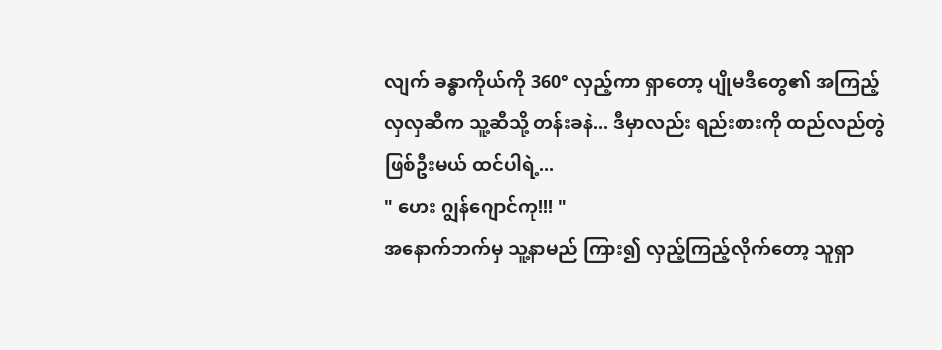လျက် ခန္ဓာကိုယ်ကို 360° လှည့်ကာ ရှာတော့ ပျိုမဒီတွေ၏ အကြည့်လှလှဆီက သူ့ဆီသို့ တန်းခနဲ... ဒီမှာလည်း ရည်းစားကို ထည်လည်တွဲဖြစ်ဦးမယ် ထင်ပါရဲ့...
" ဟေး ဂျွန်ဂျောင်ကု!!! "
အနောက်ဘက်မှ သူ့နာမည် ကြား၍ လှည့်ကြည့်လိုက်တော့ သူရှာ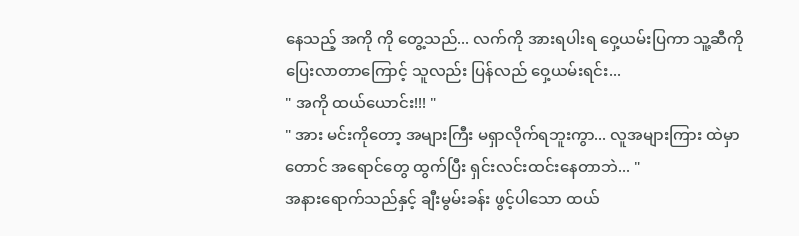နေသည့် အကို ကို တွေ့သည်... လက်ကို အားရပါးရ ဝှေ့ယမ်းပြကာ သူ့ဆီကို ပြေးလာတာကြောင့် သူလည်း ပြန်လည် ဝှေ့ယမ်းရင်း...
" အကို ထယ်ယောင်း!!! "
" အား မင်းကိုတော့ အများကြီး မရှာလိုက်ရဘူးကွာ... လူအများကြား ထဲမှာတောင် အရောင်တွေ ထွက်ပြီး ရှင်းလင်းထင်းနေတာဘဲ... "
အနားရောက်သည်နှင့် ချီးမွမ်းခန်း ဖွင့်ပါသော ထယ်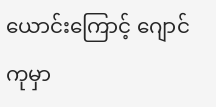ယောင်းကြောင့် ဂျောင်ကုမှာ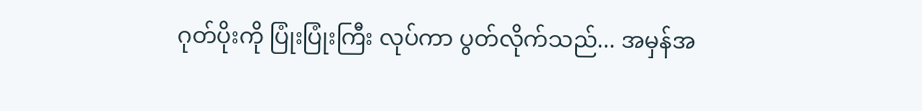ဂုတ်ပိုးကို ပြုံးပြုံးကြီး လုပ်ကာ ပွတ်လိုက်သည်... အမှန်အ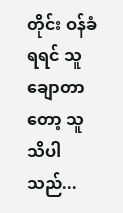တိုင်း ဝန်ခံရရင် သူချောတာတော့ သူသိပါသည်...